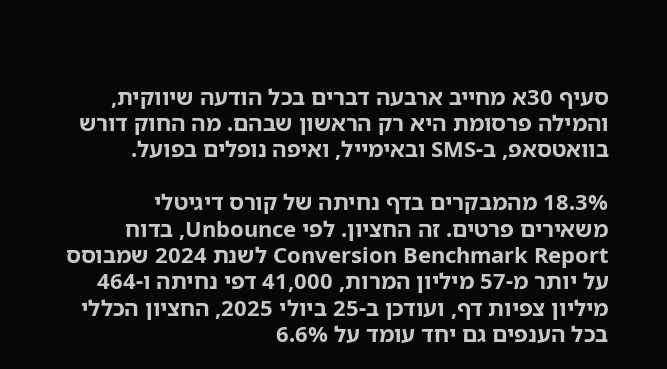סעיף 30א מחייב ארבעה דברים בכל הודעה שיווקית, והמילה פרסומת היא רק הראשון שבהם. מה החוק דורש בוואטסאפ, ב-SMS ובאימייל, ואיפה נופלים בפועל.

18.3% מהמבקרים בדף נחיתה של קורס דיגיטלי משאירים פרטים. זה החציון. לפי Unbounce, בדוח Conversion Benchmark Report לשנת 2024 שמבוסס על יותר מ-57 מיליון המרות, 41,000 דפי נחיתה ו-464 מיליון צפיות דף, ועודכן ב-25 ביולי 2025, החציון הכללי בכל הענפים גם יחד עומד על 6.6%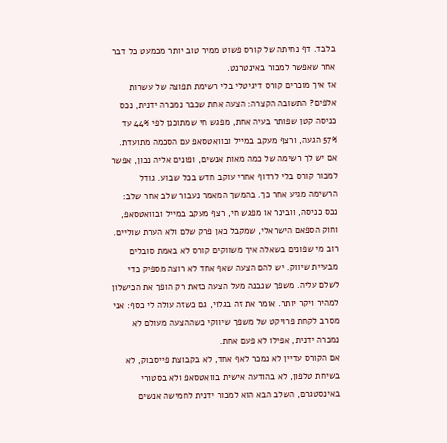בלבד. דף נחיתה של קורס פשוט ממיר טוב יותר מכמעט כל דבר אחר שאפשר למכור באינטרנט.
אז איך מוכרים קורס דיגיטלי בלי רשימת תפוצה של עשרות אלפים? התשובה הקצרה: הצעה אחת שכבר נמכרה ידנית, נכס כניסה קטן שפותר בעיה אחת, מפגש חי שמתוכנן לפי 44% עד 57% הגעה, ורצף מעקב במייל ובוואטסאפ עם הסכמה מתועדת. אם יש לך רשימה של כמה מאות אנשים, ופונים אליה נכון, אפשר למכור קורס בלי לרדוף אחרי עוקב חדש בכל שבוע. גודל הרשימה מגיע אחר כך. בהמשך המאמר נעבור שלב אחר שלב: נכס כניסה, וובינר או מפגש חי, רצף מעקב במייל ובוואטסאפ, וחוק הספאם הישראלי, שמקבל כאן פרק שלם ולא הערת שוליים.
רוב מי שפונים בשאלה איך משווקים קורס לא באמת סובלים מבעיית שיווק. יש להם הצעה שאף אחד לא רוצה מספיק כדי לשלם עליה. משפך שנבנה מעל הצעה כזאת רק הופך את הכישלון למהיר ויקר יותר. אומר את זה בגלוי, גם כשזה עולה לי כסף: אני מסרב לקחת פרויקט של משפך שיווקי כשההצעה מעולם לא נמכרה ידנית, אפילו לא פעם אחת.
אם הקורס עדיין לא נמכר לאף אחד, לא בקבוצת פייסבוק, לא בשיחת טלפון, לא בהודעה אישית בוואטסאפ ולא בסטורי באינסטגרם, השלב הבא הוא למכור ידנית לחמישה אנשים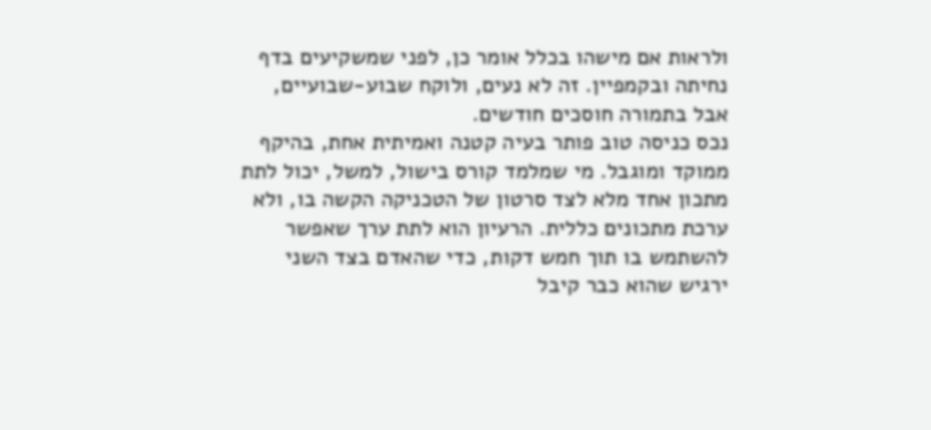ולראות אם מישהו בכלל אומר כן, לפני שמשקיעים בדף נחיתה ובקמפיין. זה לא נעים, ולוקח שבוע-שבועיים, אבל בתמורה חוסכים חודשים.
נכס כניסה טוב פותר בעיה קטנה ואמיתית אחת, בהיקף ממוקד ומוגבל. מי שמלמד קורס בישול, למשל, יכול לתת מתכון אחד מלא לצד סרטון של הטכניקה הקשה בו, ולא ערכת מתכונים כללית. הרעיון הוא לתת ערך שאפשר להשתמש בו תוך חמש דקות, כדי שהאדם בצד השני ירגיש שהוא כבר קיבל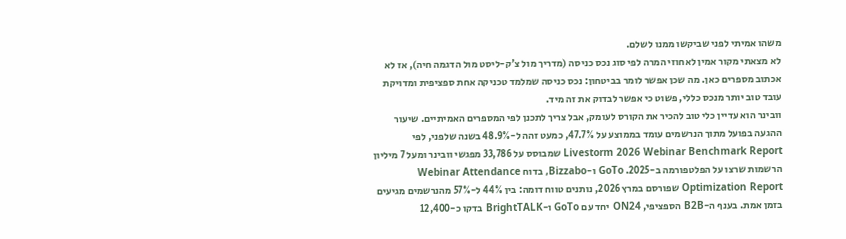משהו אמיתי לפני שביקשו ממנו לשלם.
לא מצאתי מקור אמין לאחוזי המרה לפי סוג נכס כניסה (מדריך מול צ'ק-ליסט מול הדגמה חיה), אז לא אכתוב מספרים כאן. מה שכן אפשר לומר בביטחון: נכס כניסה שמלמד טכניקה אחת ספציפית ומדויקת עובד טוב יותר מנכס כללי, פשוט כי אפשר לבדוק את זה מיד.
וובינר הוא עדיין כלי טוב להכיר את הקורס לעומק, אבל צריך לתכנן לפי המספרים האמיתיים. שיעור ההגעה בפועל מתוך הנרשמים עומד בממוצע על 47.7%, כמעט זהה ל-48.9% בשנה שלפני, לפי Livestorm 2026 Webinar Benchmark Report שמבוסס על 33,786 מפגשי וובינר ומעל 7 מיליון הרשמות שרצו על הפלטפורמה ב-2025. GoTo ו-Bizzabo, בדוח Webinar Attendance Optimization Report שפורסם במרץ 2026, נותנים טווח דומה: בין 44% ל-57% מהנרשמים מגיעים בזמן אמת. בענף ה-B2B הספציפי, ON24 יחד עם GoTo ו-BrightTALK בדקו כ-12,400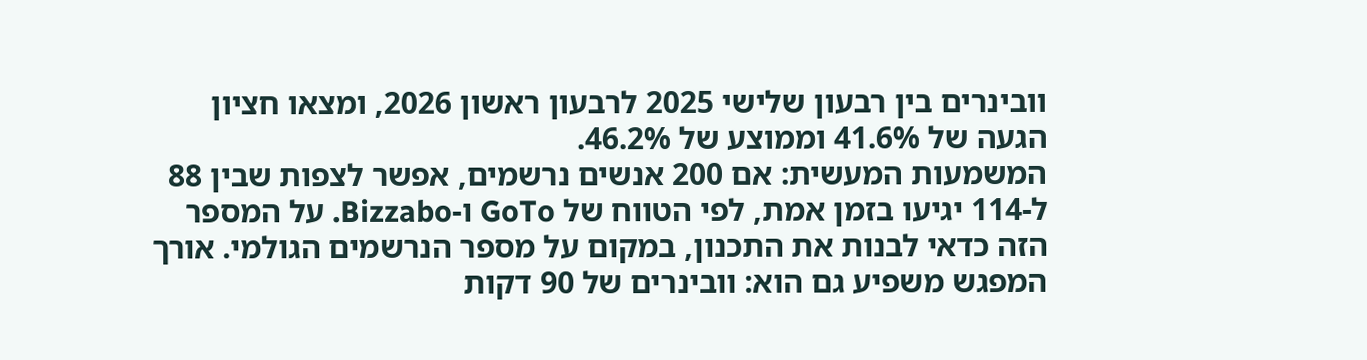וובינרים בין רבעון שלישי 2025 לרבעון ראשון 2026, ומצאו חציון הגעה של 41.6% וממוצע של 46.2%.
המשמעות המעשית: אם 200 אנשים נרשמים, אפשר לצפות שבין 88 ל-114 יגיעו בזמן אמת, לפי הטווח של GoTo ו-Bizzabo. על המספר הזה כדאי לבנות את התכנון, במקום על מספר הנרשמים הגולמי. אורך המפגש משפיע גם הוא: וובינרים של 90 דקות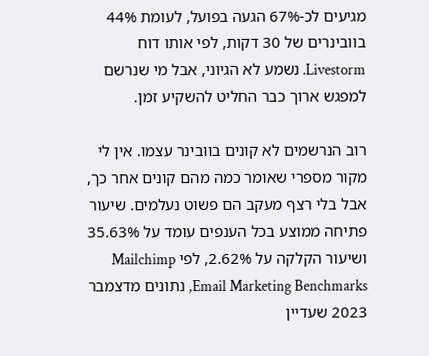מגיעים לכ-67% הגעה בפועל, לעומת 44% בוובינרים של 30 דקות, לפי אותו דוח Livestorm. נשמע לא הגיוני, אבל מי שנרשם למפגש ארוך כבר החליט להשקיע זמן.

רוב הנרשמים לא קונים בוובינר עצמו. אין לי מקור מספרי שאומר כמה מהם קונים אחר כך, אבל בלי רצף מעקב הם פשוט נעלמים. שיעור פתיחה ממוצע בכל הענפים עומד על 35.63% ושיעור הקלקה על 2.62%, לפי Mailchimp Email Marketing Benchmarks, נתונים מדצמבר 2023 שעדיין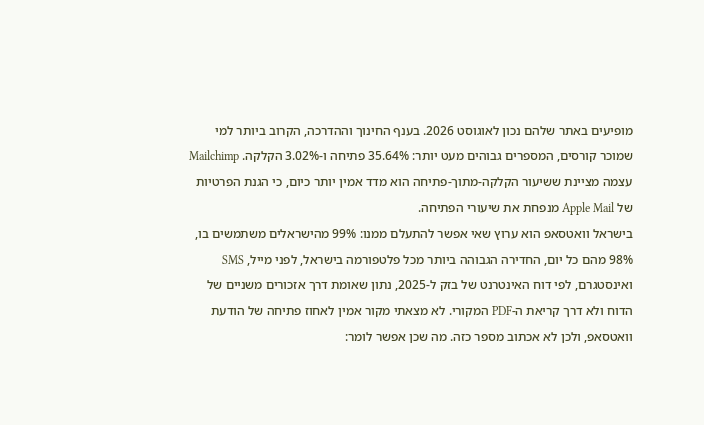מופיעים באתר שלהם נכון לאוגוסט 2026. בענף החינוך וההדרכה, הקרוב ביותר למי שמוכר קורסים, המספרים גבוהים מעט יותר: 35.64% פתיחה ו-3.02% הקלקה. Mailchimp עצמה מציינת ששיעור הקלקה-מתוך-פתיחה הוא מדד אמין יותר כיום, כי הגנת הפרטיות של Apple Mail מנפחת את שיעורי הפתיחה.
בישראל וואטסאפ הוא ערוץ שאי אפשר להתעלם ממנו: 99% מהישראלים משתמשים בו, 98% מהם כל יום, החדירה הגבוהה ביותר מכל פלטפורמה בישראל, לפני מייל, SMS ואינסטגרם, לפי דוח האינטרנט של בזק ל-2025, נתון שאומת דרך אזכורים משניים של הדוח ולא דרך קריאת ה-PDF המקורי. לא מצאתי מקור אמין לאחוז פתיחה של הודעת וואטסאפ, ולכן לא אכתוב מספר כזה. מה שכן אפשר לומר: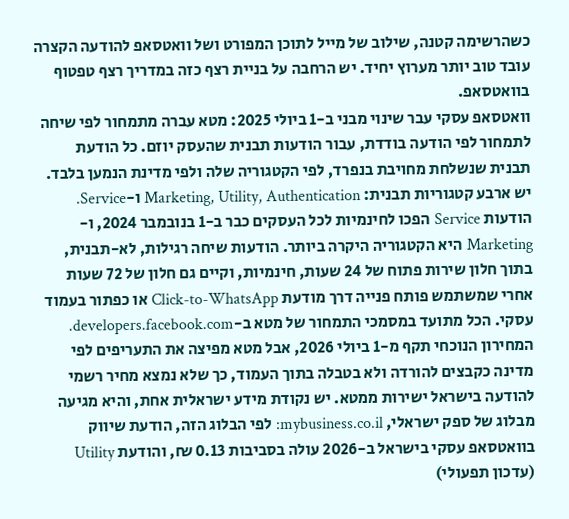כשהרשימה קטנה, שילוב של מייל לתוכן המפורט ושל וואטסאפ להודעה הקצרה עובד טוב יותר מערוץ יחיד. יש הרחבה על בניית רצף כזה במדריך רצף טפטוף בוואטסאפ.
וואטסאפ עסקי עבר שינוי מבני ב-1 ביולי 2025: מטא עברה מתמחור לפי שיחה לתמחור לפי הודעה בודדת, עבור הודעות תבנית שהעסק יוזם. כל הודעת תבנית שנשלחת מחויבת בנפרד, לפי הקטגוריה שלה ולפי מדינת הנמען בלבד. יש ארבע קטגוריות תבנית: Marketing, Utility, Authentication ו-Service. הודעות Service הפכו לחינמיות לכל העסקים כבר ב-1 בנובמבר 2024, ו-Marketing היא הקטגוריה היקרה ביותר. הודעות שיחה רגילות, לא-תבנית, בתוך חלון שירות פתוח של 24 שעות, חינמיות, וקיים גם חלון של 72 שעות אחרי שמשתמש פותח פנייה דרך מודעת Click-to-WhatsApp או כפתור בעמוד עסקי. הכל מתועד במסמכי התמחור של מטא ב-developers.facebook.com.
המחירון הנוכחי תקף מ-1 ביולי 2026, אבל מטא מפיצה את התעריפים לפי מדינה כקבצים להורדה ולא בטבלה בתוך העמוד, כך שלא נמצא מחיר רשמי להודעה בישראל ישירות ממטא. יש נקודת מידע ישראלית אחת, והיא מגיעה מבלוג של ספק ישראלי, mybusiness.co.il: לפי הבלוג הזה, הודעת שיווק בוואטסאפ עסקי בישראל ב-2026 עולה בסביבות 0.13 ₪, והודעת Utility (עדכון תפעולי)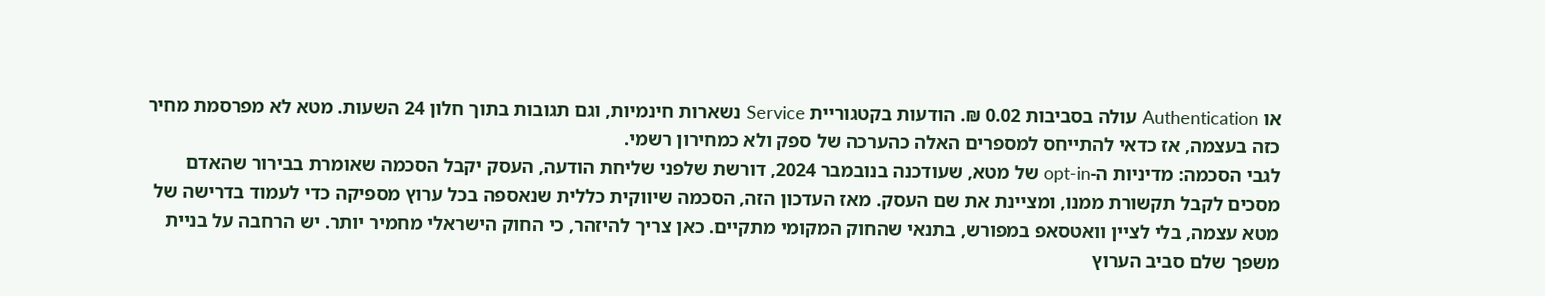או Authentication עולה בסביבות 0.02 ₪. הודעות בקטגוריית Service נשארות חינמיות, וגם תגובות בתוך חלון 24 השעות. מטא לא מפרסמת מחיר כזה בעצמה, אז כדאי להתייחס למספרים האלה כהערכה של ספק ולא כמחירון רשמי.
לגבי הסכמה: מדיניות ה-opt-in של מטא, שעודכנה בנובמבר 2024, דורשת שלפני שליחת הודעה, העסק יקבל הסכמה שאומרת בבירור שהאדם מסכים לקבל תקשורת ממנו, ומציינת את שם העסק. מאז העדכון הזה, הסכמה שיווקית כללית שנאספה בכל ערוץ מספיקה כדי לעמוד בדרישה של מטא עצמה, בלי לציין וואטסאפ במפורש, בתנאי שהחוק המקומי מתקיים. כאן צריך להיזהר, כי החוק הישראלי מחמיר יותר. יש הרחבה על בניית משפך שלם סביב הערוץ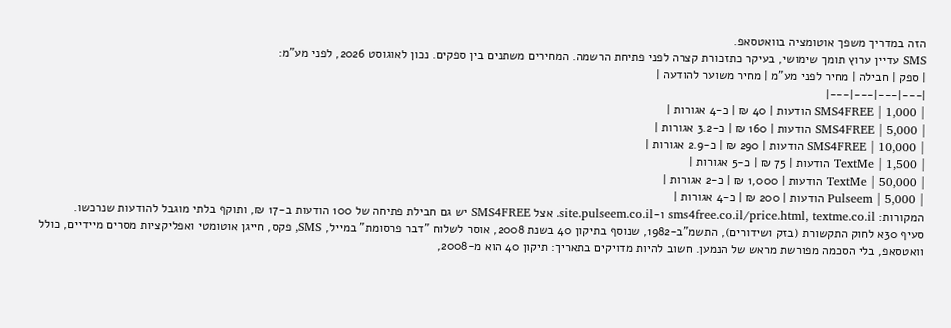הזה במדריך משפך אוטומציה בוואטסאפ.
SMS עדיין ערוץ תומך שימושי, בעיקר כתזכורת קצרה לפני פתיחת הרשמה. המחירים משתנים בין ספקים. נכון לאוגוסט 2026, לפני מע"מ:
| ספק | חבילה | מחיר לפני מע"מ | מחיר משוער להודעה |
|---|---|---|---|
| SMS4FREE | 1,000 הודעות | 40 ₪ | כ-4 אגורות |
| SMS4FREE | 5,000 הודעות | 160 ₪ | כ-3.2 אגורות |
| SMS4FREE | 10,000 הודעות | 290 ₪ | כ-2.9 אגורות |
| TextMe | 1,500 הודעות | 75 ₪ | כ-5 אגורות |
| TextMe | 50,000 הודעות | 1,000 ₪ | כ-2 אגורות |
| Pulseem | 5,000 הודעות | 200 ₪ | כ-4 אגורות |
המקורות: sms4free.co.il/price.html, textme.co.il ו-site.pulseem.co.il. אצל SMS4FREE יש גם חבילת פתיחה של 100 הודעות ב-17 ₪, ותוקף בלתי מוגבל להודעות שנרכשו.
סעיף 30א לחוק התקשורת (בזק ושידורים), התשמ"ב-1982, שנוסף בתיקון 40 בשנת 2008, אוסר לשלוח "דבר פרסומת" במייל, SMS, פקס, חייגן אוטומטי ואפליקציות מסרים מיידיים, כולל וואטסאפ, בלי הסכמה מפורשת מראש של הנמען. חשוב להיות מדויקים בתאריך: תיקון 40 הוא מ-2008,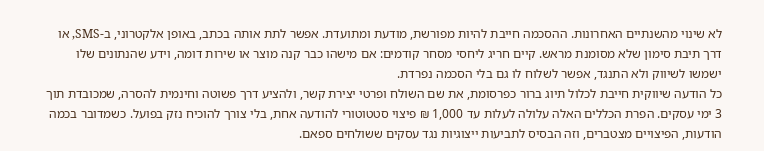לא שינוי מהשנתיים האחרונות. ההסכמה חייבת להיות מפורשת, מודעת ומתועדת. אפשר לתת אותה בכתב, באופן אלקטרוני, ב-SMS, או דרך תיבת סימון שלא מסומנת מראש. קיים חריג ליחסי מסחר קודמים: אם מישהו כבר קנה מוצר או שירות דומה, וידע שהנתונים שלו ישמשו לשיווק ולא התנגד, אפשר לשלוח לו גם בלי הסכמה נפרדת.
כל הודעה שיווקית חייבת לכלול תיוג ברור כפרסומת, את שם השולח ופרטי יצירת קשר, ולהציע דרך פשוטה וחינמית להסרה, שמכובדת תוך 3 ימי עסקים. הפרת הכללים האלה עלולה לעלות עד 1,000 ₪ פיצוי סטטוטורי להודעה אחת, בלי צורך להוכיח נזק בפועל. כשמדובר בכמה הודעות, הפיצויים מצטברים, וזה הבסיס לתביעות ייצוגיות נגד עסקים ששולחים ספאם.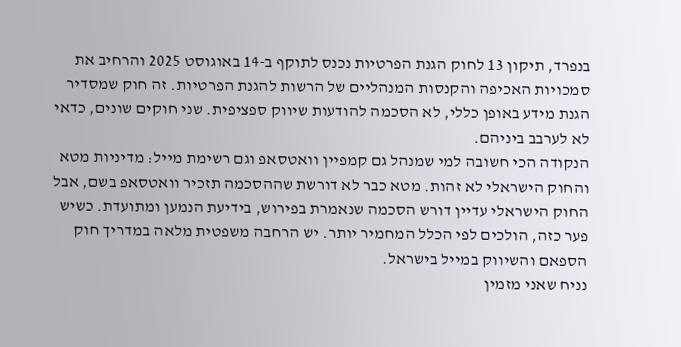בנפרד, תיקון 13 לחוק הגנת הפרטיות נכנס לתוקף ב-14 באוגוסט 2025 והרחיב את סמכויות האכיפה והקנסות המנהליים של הרשות להגנת הפרטיות. זה חוק שמסדיר הגנת מידע באופן כללי, לא הסכמה להודעות שיווק ספציפית. שני חוקים שונים, כדאי לא לערבב ביניהם.
הנקודה הכי חשובה למי שמנהל גם קמפיין וואטסאפ וגם רשימת מייל: מדיניות מטא והחוק הישראלי לא זהות. מטא כבר לא דורשת שההסכמה תזכיר וואטסאפ בשם, אבל החוק הישראלי עדיין דורש הסכמה שנאמרת בפירוש, בידיעת הנמען ומתועדת. כשיש פער כזה, הולכים לפי הכלל המחמיר יותר. יש הרחבה משפטית מלאה במדריך חוק הספאם והשיווק במייל בישראל.
נניח שאני מזמין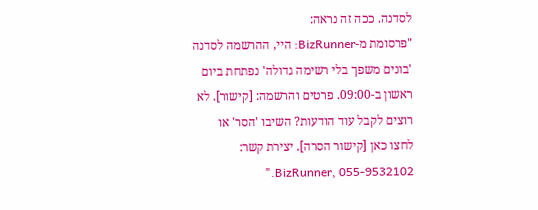לסדנה. ככה זה נראה:
"פרסומת מ-BizRunner: היי, ההרשמה לסדנה 'בונים משפך בלי רשימה גדולה' נפתחת ביום ראשון ב-09:00. פרטים והרשמה: [קישור]. לא רוצים לקבל עוד הודעות? השיבו 'הסר' או לחצו כאן [קישור הסרה]. יצירת קשר: BizRunner, 055-9532102."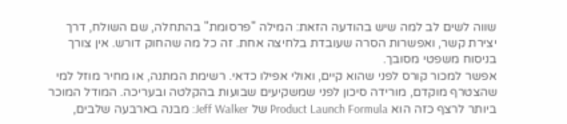שווה לשים לב למה שיש בהודעה הזאת: המילה "פרסומת" בהתחלה, שם השולח, דרך יצירת קשר, ואפשרות הסרה שעובדת בלחיצה אחת. זה כל מה שהחוק דורש. אין צורך בניסוח משפטי מסובך.
אפשר למכור קורס לפני שהוא קיים, ואולי אפילו כדאי. רשימת המתנה, או מחיר מוזל למי שהצטרף מוקדם, מורידה סיכון לפני שמשקיעים שבועות בהקלטה ובעריכה. המודל המוכר ביותר לרצף כזה הוא Product Launch Formula של Jeff Walker: מבנה בארבעה שלבים,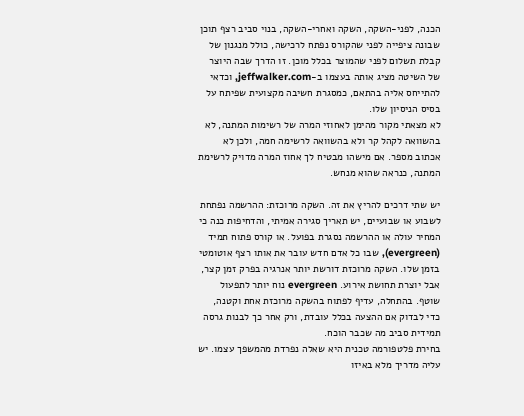הכנה, לפני-השקה, השקה ואחרי-השקה, בנוי סביב רצף תוכן שבונה ציפייה לפני שהקורס נפתח לרכישה, כולל מנגנון של קבלת תשלום לפני שהמוצר בכלל מוכן. זו הדרך שבה היוצר של השיטה מציג אותה בעצמו ב-jeffwalker.com, וכדאי להתייחס אליה בהתאם, כמסגרת חשיבה מקצועית שפיתח על בסיס הניסיון שלו.
לא מצאתי מקור מהימן לאחוזי המרה של רשימות המתנה, לא בהשוואה לקהל קר ולא בהשוואה לרשימה חמה, ולכן לא אכתוב מספר. אם מישהו מבטיח לך אחוז המרה מדויק לרשימת המתנה, כנראה שהוא מנחש.

יש שתי דרכים להריץ את זה. השקה מרוכזת: ההרשמה נפתחת לשבוע או שבועיים, יש תאריך סגירה אמיתי, והדחיפות כנה כי המחיר עולה או ההרשמה נסגרת בפועל. או קורס פתוח תמיד (evergreen), שבו כל אדם חדש עובר את אותו רצף אוטומטי בזמן שלו. השקה מרוכזת דורשת יותר אנרגיה בפרק זמן קצר, אבל יוצרת תחושת אירוע. evergreen נוח יותר לתפעול שוטף. בהתחלה, עדיף לפתוח בהשקה מרוכזת אחת וקטנה, כדי לבדוק אם ההצעה בכלל עובדת, ורק אחר כך לבנות גרסה תמידית סביב מה שכבר הוכח.
בחירת פלטפורמה טכנית היא שאלה נפרדת מהמשפך עצמו. יש עליה מדריך מלא באיזו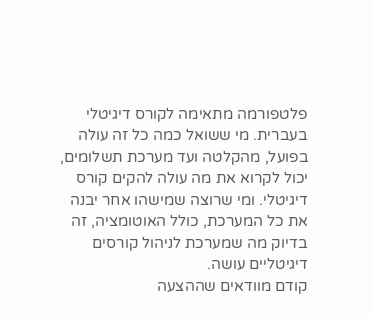פלטפורמה מתאימה לקורס דיגיטלי בעברית. מי ששואל כמה כל זה עולה בפועל, מהקלטה ועד מערכת תשלומים, יכול לקרוא את מה עולה להקים קורס דיגיטלי. ומי שרוצה שמישהו אחר יבנה את כל המערכת, כולל האוטומציה, זה בדיוק מה שמערכת לניהול קורסים דיגיטליים עושה.
קודם מוודאים שההצעה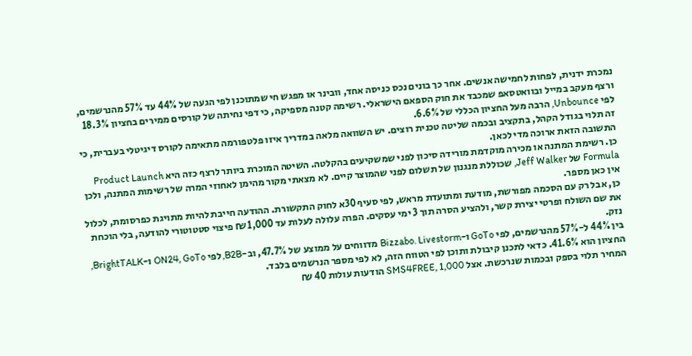נמכרת ידנית, לפחות לחמישה אנשים. אחר כך בונים נכס כניסה אחד, וובינר או מפגש חי שמתוכנן לפי הגעה של 44% עד 57% מהנרשמים, ורצף מעקב במייל ובוואטסאפ שמכבד את חוק הספאם הישראלי. רשימה קטנה מספיקה, כי דפי נחיתה של קורסים ממירים בחציון 18.3% לפי Unbounce, הרבה מעל החציון הכללי של 6.6%.
זה תלוי בגודל הקהל, בתקציב ובכמה שליטה טכנית רוצים. יש השוואה מלאה במדריך איזו פלטפורמה מתאימה לקורס דיגיטלי בעברית, כי התשובה הזאת ארוכה מדי לכאן.
כן. רשימת המתנה או מכירה מוקדמת מורידה סיכון לפני שמשקיעים בהקלטה. השיטה המוכרת ביותר לרצף כזה היא Product Launch Formula של Jeff Walker, שכוללת מנגנון של תשלום לפני שהמוצר קיים. לא מצאתי מקור מהימן לאחוזי המרה של רשימות המתנה, ולכן אין כאן מספר.
כן, אבל רק עם הסכמה מפורשת, מודעת ומתועדת מראש, לפי סעיף 30א לחוק התקשורת. ההודעה חייבת להיות מתויגת כפרסומת, לכלול את שם השולח ופרטי יצירת קשר, ולהציע הסרה תוך 3 ימי עסקים. הפרה עלולה לעלות עד 1,000 ₪ פיצוי סטטוטורי להודעה, בלי הוכחת נזק.
בין 44% ל-57% מהנרשמים, לפי GoTo ו-Bizzabo. Livestorm מדווחים על ממוצע של 47.7%, וב-B2B, לפי ON24, GoTo ו-BrightTALK, החציון הוא 41.6%. כדאי לתכנן קיבולת ותוכן לפי הטווח הזה, לא לפי מספר הנרשמים בלבד.
המחיר תלוי בספק ובכמות שנרכשת. אצל SMS4FREE, 1,000 הודעות עולות 40 ₪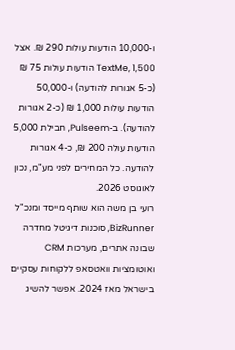ו-10,000 הודעות עולות 290 ₪. אצל TextMe, 1,500 הודעות עולות 75 ₪ (כ-5 אגורות להודעה) ו-50,000 הודעות עולות 1,000 ₪ (כ-2 אגורות להודעה). ב-Pulseem, חבילת 5,000 הודעות עולה 200 ₪, כ-4 אגורות להודעה. כל המחירים לפני מע"מ, נכון לאוגוסט 2026.
רועי בן משה הוא שותף מייסד ומנכ"ל BizRunner, סוכנות דיגיטל מחדרה שבונה אתרים, מערכות CRM ואוטומציות וואטסאפ ללקוחות עסקיים בישראל מאז 2024. אפשר להשיג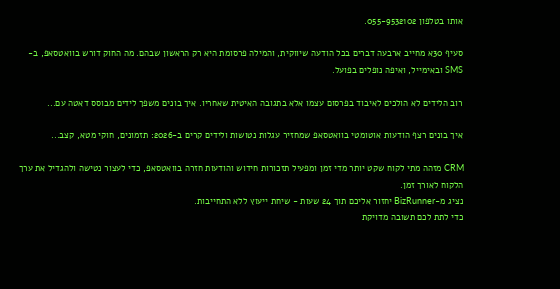אותו בטלפון 055-9532102.

סעיף 30א מחייב ארבעה דברים בכל הודעה שיווקית, והמילה פרסומת היא רק הראשון שבהם. מה החוק דורש בוואטסאפ, ב-SMS ובאימייל, ואיפה נופלים בפועל.

רוב הלידים לא הולכים לאיבוד בפרסום עצמו אלא בתגובה האיטית שאחריו. איך בונים משפך לידים מבוסס דאטה עם...

איך בונים רצף הודעות אוטומטי בוואטסאפ שמחזיר עגלות נטושות ולידים קרים ב-2026: תזמונים, חוקי מטא, קצב...

CRM מזהה מתי לקוח שקט יותר מדי זמן ומפעיל תזכורות חידוש והודעות חזרה בוואטסאפ, כדי לעצור נטישה ולהגדיל את ערך הלקוח לאורך זמן.
נציג מ-BizRunner יחזור אליכם תוך 24 שעות - שיחת ייעוץ ללא התחייבות.
כדי לתת לכם תשובה מדויקת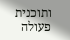ותוכנית פעולה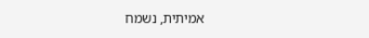אמיתית, נשמח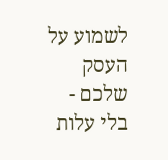לשמוע על העסק שלכם - בלי עלות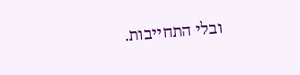ובלי התחייבות.